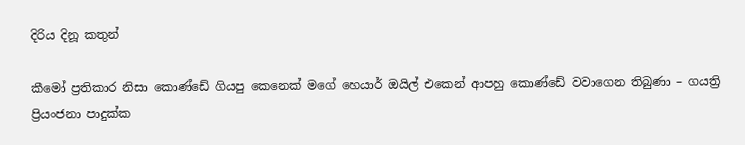දිරිය දිනූ කතුන්

කීමෝ ප්‍රතිකාර නිසා කොණ්ඩේ ගියපු කෙනෙක් මගේ හෙයාර් ඔයිල් එකෙන් ආපහු කොණ්ඩේ වවාගෙන තිබුණා – ගයත්‍රි ප්‍රියංජනා පාදුක්ක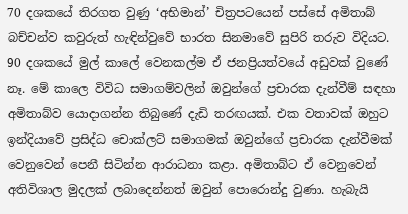70 දශකයේ තිරගත වුණු ‘අභිමාන්’ චිත්‍රපටයෙන් පස්සේ අමිතාබ් බච්චන්ව කවුරුත් හැඳින්වුවේ භාරත සිනමාවේ සුපිරි තරුව විදියට. 90 දශකයේ මුල් කාලේ වෙනකල්ම ඒ ජනප්‍රියත්වයේ අඩුවක් වුණේ නෑ. මේ කාලෙ විවිධ සමාගම්වලින් ඔවුන්ගේ ප්‍රචාරක දැන්වීම් සඳහා අමිතාබ්ව යොදාගන්න තිබුණේ දැඩි තරඟයක්. එක වතාවක් ඔහුට ඉන්දියාවේ ප්‍රසිද්ධ චොක්ලට් සමාගමක් ඔවුන්ගේ ප්‍රචාරක දැන්වීමක් වෙනුවෙන් පෙනී සිටින්න ආරාධනා කළා. අමිතාබ්ට ඒ වෙනුවෙන් අතිවිශාල මුදලක් ලබාදෙන්නත් ඔවුන් පොරොන්දු වුණා. හැබැයි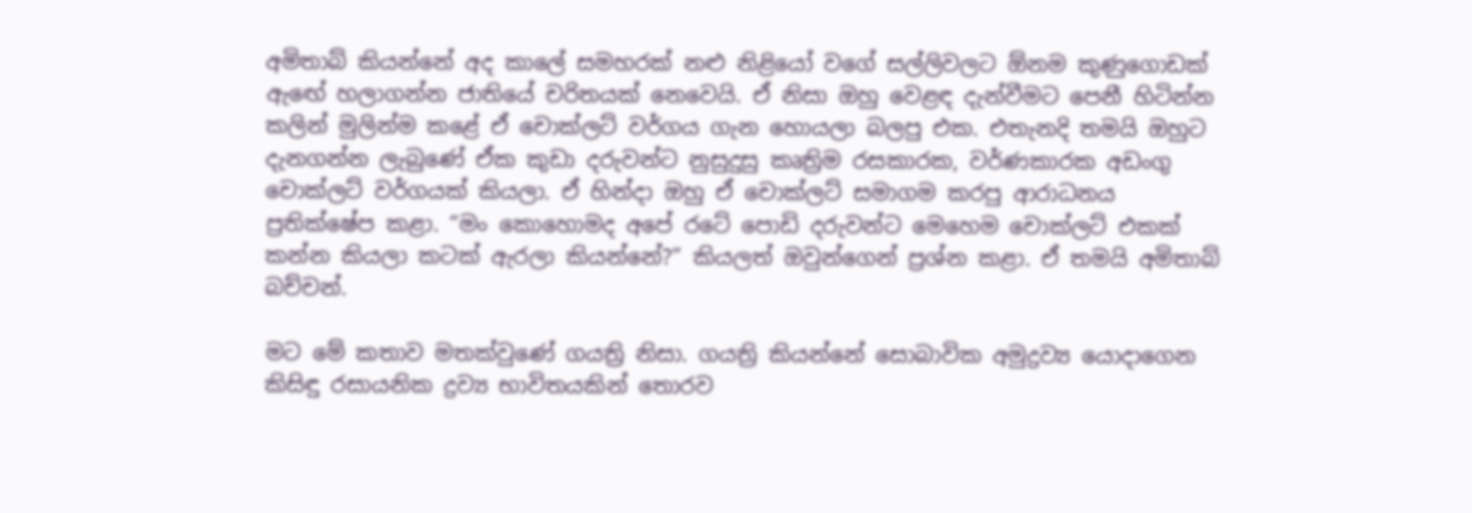අමිතාබ් කියන්නේ අද කාලේ සමහරක් නළු නිළියෝ වගේ සල්ලිවලට ඕනම කුණුගොඩක් ඇඟේ හලාගන්න ජාතියේ චරිතයක් නෙවෙයි. ඒ නිසා ඔහු වෙළඳ දැන්වීමට පෙනී හිටින්න කලින් මුලින්ම කළේ ඒ චොක්ලට් වර්ගය ගැන හොයලා බලපු එක. එතැනදි තමයි ඔහුට දැනගන්න ලැබුණේ ඒක කුඩා දරුවන්ට නුසුදුසු කෘත්‍රිම රසකාරක, වර්ණකාරක අඩංගු චොක්ලට් වර්ගයක් කියලා. ඒ හින්දා ඔහු ඒ චොක්ලට් සමාගම කරපු ආරාධනය ප්‍රතික්ෂේප කළා. “මං කොහොමද අපේ රටේ පොඩි දරුවන්ට මෙහෙම චොක්ලට් එකක් කන්න කියලා කටක් ඇරලා කියන්නේ?” කියලත් ඔවුන්ගෙන් ප්‍රශ්න කළා. ඒ තමයි අමිතාබ් බච්චන්.

මට මේ කතාව මතක්වුණේ ගයත්‍රි නිසා. ගයත්‍රි කියන්නේ සොබාවික අමුද්‍රව්‍ය යොදාගෙන කිසිඳු රසායනික ද්‍රව්‍ය භාවිතයකින් තොරව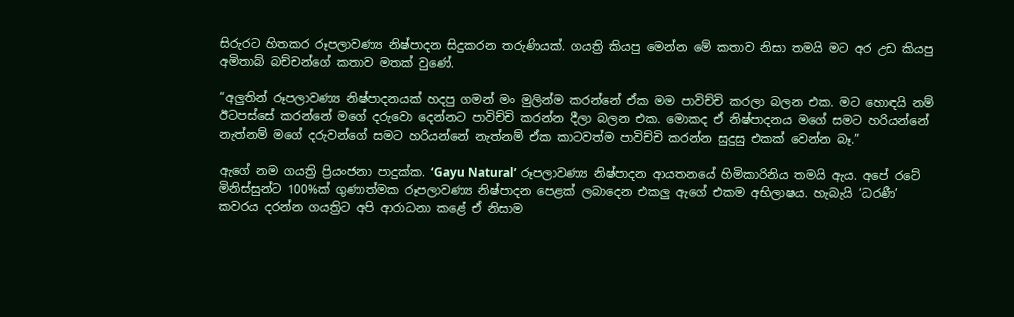සිරුරට හිතකර රූපලාවණ්‍ය නිෂ්පාදන සිදුකරන තරුණියක්. ගයත්‍රි කියපු මෙන්න මේ කතාව නිසා තමයි මට අර උඩ කියපු අමිතාබ් බච්චන්ගේ කතාව මතක් වුණේ.

“අලුතින් රූපලාවණ්‍ය නිෂ්පාදනයක් හදපු ගමන් මං මුලින්ම කරන්නේ ඒක මම පාවිච්චි කරලා බලන එක. මට හොඳයි නම් ඊටපස්සේ කරන්නේ මගේ දරුවො දෙන්නට පාවිච්චි කරන්න දීලා බලන එක. මොකද ඒ නිෂ්පාදනය මගේ සමට හරියන්නේ නැත්නම් මගේ දරුවන්ගේ සමට හරියන්නේ නැත්නම් ඒක කාටවත්ම පාවිච්චි කරන්න සුදුසු එකක් වෙන්න බෑ.”

ඇගේ නම ගයත්‍රි ප්‍රියංජනා පාදුක්ක. ‘Gayu Natural’ රූපලාවණ්‍ය නිෂ්පාදන ආයතනයේ හිමිකාරිනිය තමයි ඇය. අපේ රටේ මිනිස්සුන්ට 100%ක් ගුණාත්මක රූපලාවණ්‍ය නිෂ්පාදන පෙළක් ලබාදෙන එකලු ඇගේ එකම අභිලාෂය. හැබැයි ‘ධරණී’ කවරය දරන්න ගයත්‍රිට අපි ආරාධනා කළේ ඒ නිසාම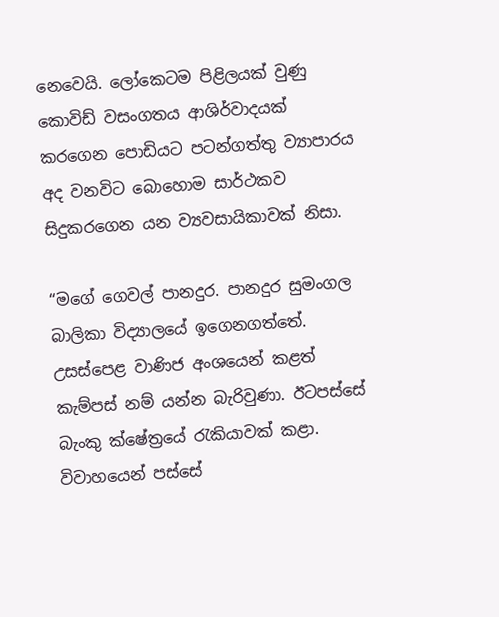නෙවෙයි. ලෝකෙටම පිළිලයක් වුණු කොවිඩ් වසංගතය ආශිර්වාදයක් කරගෙන පොඩියට පටන්ගත්තු ව්‍යාපාරය අද වනවිට බොහොම සාර්ථකව සිදුකරගෙන යන ව්‍යවසායිකාවක් නිසා.

“මගේ ගෙවල් පානදුර. පානදුර සුමංගල බාලිකා විද්‍යාලයේ ඉගෙනගත්තේ. උසස්පෙළ වාණිජ අංශයෙන් කළත් කැම්පස් නම් යන්න බැරිවුණා. ඊටපස්සේ බැංකු ක්ෂේත්‍රයේ රැකියාවක් කළා. විවාහයෙන් පස්සේ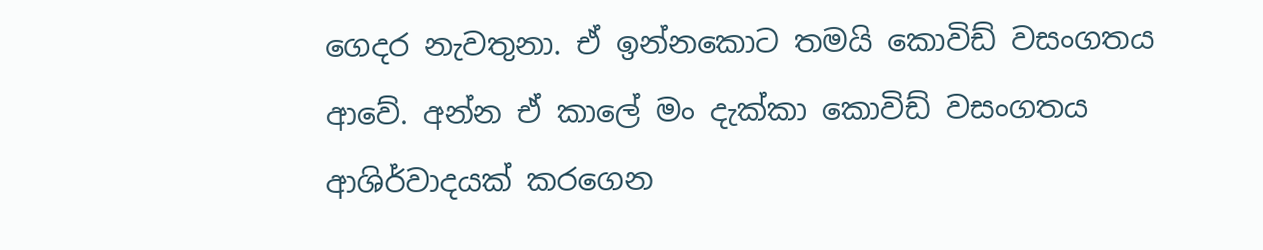ගෙදර නැවතුනා. ඒ ඉන්නකොට තමයි කොවිඩ් වසංගතය ආවේ. අන්න ඒ කාලේ මං දැක්කා කොවිඩ් වසංගතය ආශිර්වාදයක් කරගෙන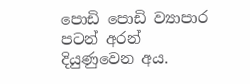පොඩි පොඩි ව්‍යාපාර පටන් අරන් දියුණුවෙන අය.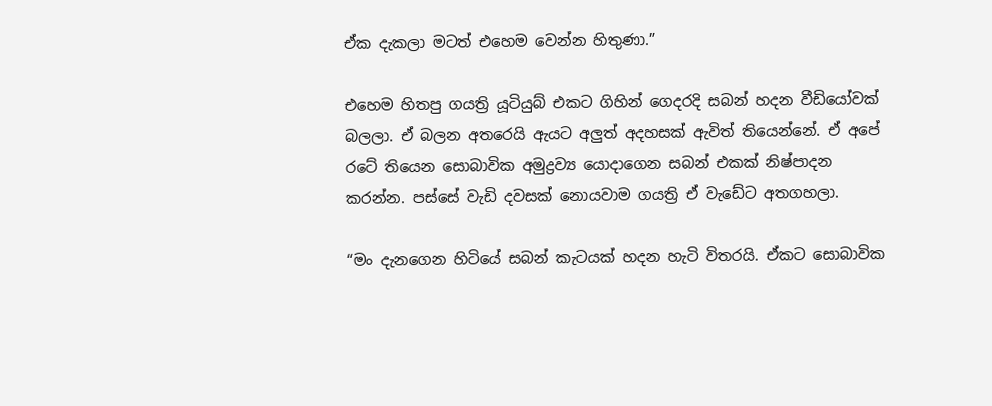ඒක දැකලා මටත් එහෙම වෙන්න හිතුණා.”

එහෙම හිතපු ගයත්‍රි යූටියුබ් එකට ගිහින් ගෙදරදි සබන් හදන වීඩියෝවක් බලලා. ඒ බලන අතරෙයි ඇයට අලුත් අදහසක් ඇවිත් තියෙන්නේ. ඒ අපේ රටේ තියෙන සොබාවික අමුද්‍රව්‍ය යොදාගෙන සබන් එකක් නිෂ්පාදන කරන්න. පස්සේ වැඩි දවසක් නොයවාම ගයත්‍රි ඒ වැඩේට අතගහලා.

“මං දැනගෙන හිටියේ සබන් කැටයක් හදන හැටි විතරයි. ඒකට සොබාවික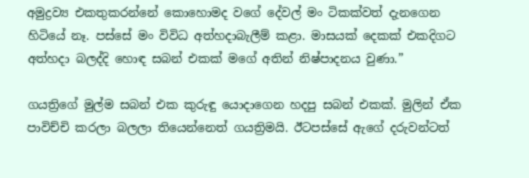අමුද්‍රව්‍ය එකතුකරන්නේ කොහොමද වගේ දේවල් මං ටිකක්වත් දැනගෙන හිටියේ නෑ. පස්සේ මං විවිධ අත්හදාබැලීම් කළා. මාසයක් දෙකක් එකදිගට අත්හදා බලද්දි හොඳ සබන් එකක් මගේ අතින් නිෂ්පාදනය වුණා.”

ගයත්‍රිගේ මුල්ම සබන් එක කුරුඳු යොදාගෙන හදපු සබන් එකක්. මුලින් ඒක පාවිච්චි කරලා බලලා තියෙන්නෙත් ගයත්‍රිමයි. ඊටපස්සේ ඇගේ දරුවන්ටත්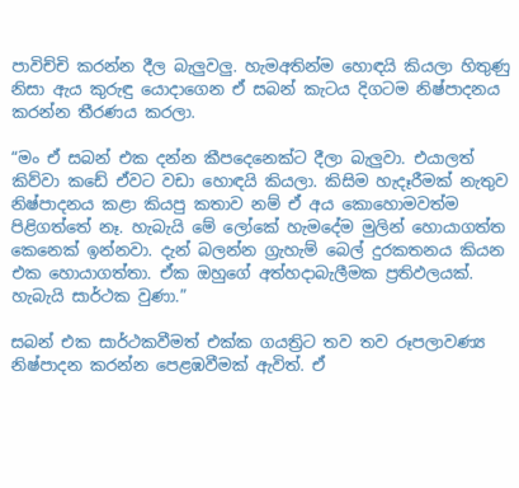පාවිච්චි කරන්න දීල බැලුවලු. හැමඅතින්ම හොඳයි කියලා හිතුණු නිසා ඇය කුරුඳු යොදාගෙන ඒ සබන් කැටය දිගටම නිෂ්පාදනය කරන්න තීරණය කරලා.

“මං ඒ සබන් එක දන්න කීපදෙනෙක්ට දීලා බැලුවා. එයාලත් කිව්වා කඩේ ඒවට වඩා හොඳයි කියලා. කිසිම හැදෑරීමක් නැතුව නිෂ්පාදනය කළා කියපු කතාව නම් ඒ අය කොහොමවත්ම පිළිගත්තේ නෑ. හැබැයි මේ ලෝකේ හැමදේම මුලින් හොයාගත්ත කෙනෙක් ඉන්නවා. දැන් බලන්න ග්‍රැහැම් බෙල් දුරකතනය කියන එක හොයාගත්තා. ඒක ඔහුගේ අත්හදාබැලීමක ප්‍රතිඵලයක්. හැබැයි සාර්ථක වුණා.”

සබන් එක සාර්ථකවීමත් එක්ක ගයත්‍රිට තව තව රූපලාවණ්‍ය නිෂ්පාදන කරන්න පෙළඹවීමක් ඇවිත්. ඒ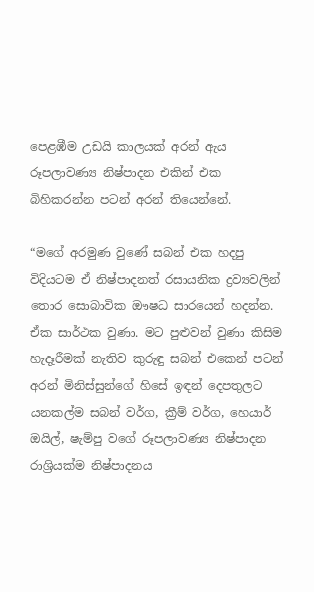පෙළඹීම උඩයි කාලයක් අරන් ඇය රූපලාවණ්‍ය නිෂ්පාදන එකින් එක බිහිකරන්න පටන් අරන් තියෙන්නේ.

“මගේ අරමුණ වුණේ සබන් එක හදපු විදියටම ඒ නිෂ්පාදනත් රසායනික ද්‍රව්‍යවලින් තොර සොබාවික ඖෂධ සාරයෙන් හදන්න. ඒක සාර්ථක වුණා. මට පුළුවන් වුණා කිසිම හැදෑරීමක් නැතිව කුරුඳු සබන් එකෙන් පටන් අරන් මිනිස්සුන්ගේ හිසේ ඉඳන් දෙපතුලට යනකල්ම සබන් වර්ග, ක්‍රීම් වර්ග, හෙයාර් ඔයිල්, ෂැම්පු වගේ රූපලාවණ්‍ය නිෂ්පාදන රාශ්‍රියක්ම නිෂ්පාදනය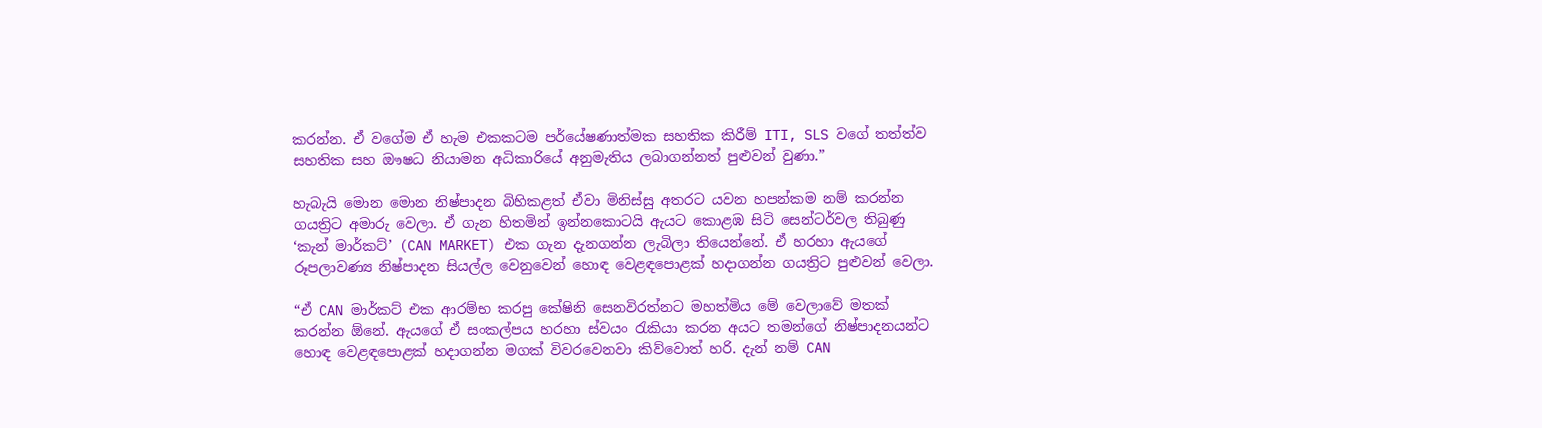කරන්න. ඒ වගේම ඒ හැම එකකටම පර්යේෂණාත්මක සහතික කිරීම් ITI, SLS වගේ තත්ත්ව සහතික සහ ඖෂධ නියාමන අධිකාරියේ අනුමැතිය ලබාගන්නත් පුළුවන් වුණා.”

හැබැයි මොන මොන නිෂ්පාදන බිහිකළත් ඒවා මිනිස්සු අතරට යවන හපන්කම නම් කරන්න ගයත්‍රිට අමාරු වෙලා. ඒ ගැන හිතමින් ඉන්නකොටයි ඇයට කොළඹ සිටි සෙන්ටර්වල තිබුණු ‘කැන් මාර්කට්’ (CAN MARKET) එක ගැන දැනගන්න ලැබිලා තියෙන්නේ. ඒ හරහා ඇයගේ රූපලාවණ්‍ය නිෂ්පාදන සියල්ල වෙනුවෙන් හොඳ වෙළඳපොළක් හදාගන්න ගයත්‍රිට පුළුවන් වෙලා.

“ඒ CAN මාර්කට් එක ආරම්භ කරපු කේෂිනි සෙනවිරත්නට මහත්මිය මේ වෙලාවේ මතක් කරන්න ඕනේ. ඇයගේ ඒ සංකල්පය හරහා ස්වයං රැකියා කරන අයට තමන්ගේ නිෂ්පාදනයන්ට හොඳ වෙළඳපොළක් හදාගන්න මගක් විවරවෙනවා කිව්වොත් හරි. දැන් නම් CAN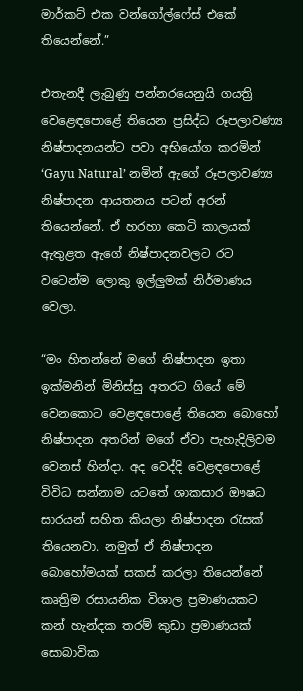මාර්කට් එක වන්ගෝල්ෆේස් එකේ තියෙන්නේ.”

එතැනදී ලැබුණු පන්නරයෙනුයි ගයත්‍රි වෙළෙඳපොළේ තියෙන ප්‍රසිද්ධ රූපලාවණ්‍ය නිෂ්පාදනයන්ට පවා අභියෝග කරමින් ‘Gayu Natural’ නමින් ඇගේ රූපලාවණ්‍ය නිෂ්පාදන ආයතනය පටන් අරන් තියෙන්නේ. ඒ හරහා කෙටි කාලයක් ඇතුළත ඇගේ නිෂ්පාදනවලට රට වටෙන්ම ලොකු ඉල්ලුමක් නිර්මාණය වෙලා.

“මං හිතන්නේ මගේ නිෂ්පාදන ඉතා ඉක්මනින් මිනිස්සු අතරට ගියේ මේ වෙනකොට වෙළඳපොළේ තියෙන බොහෝ නිෂ්පාදන අතරින් මගේ ඒවා පැහැදිලිවම වෙනස් හින්දා. අද වෙද්දි වෙළඳපොළේ විවිධ සන්නාම යටතේ ශාකසාර ඖෂධ සාරයන් සහිත කියලා නිෂ්පාදන රැසක් තියෙනවා. නමුත් ඒ නිෂ්පාදන බොහෝමයක් සකස් කරලා තියෙන්නේ කෘත්‍රිම රසායනික විශාල ප්‍රමාණයකට කන් හැන්දක තරම් කුඩා ප්‍රමාණයක් සොබාවික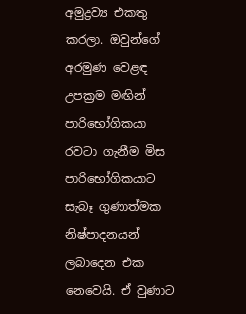අමුද්‍රව්‍ය එකතු කරලා. ඔවුන්ගේ අරමුණ වෙළඳ උපක්‍රම මඟින් පාරිභෝගිකයා රවටා ගැනීම මිස පාරිභෝගිකයාට සැබෑ ගුණාත්මක නිෂ්පාදනයන් ලබාදෙන එක නෙවෙයි. ඒ වුණාට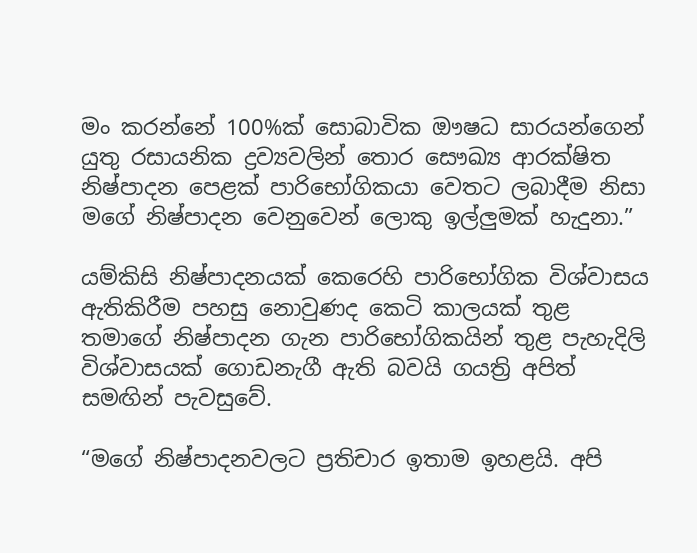මං කරන්නේ 100%ක් සොබාවික ඖෂධ සාරයන්ගෙන් යුතු රසායනික ද්‍රව්‍යවලින් තොර සෞඛ්‍ය ආරක්ෂිත නිෂ්පාදන පෙළක් පාරිභෝගිකයා වෙතට ලබාදීම නිසා මගේ නිෂ්පාදන වෙනුවෙන් ලොකු ඉල්ලුමක් හැදුනා.”

යම්කිසි නිෂ්පාදනයක් කෙරෙහි පාරිභෝගික විශ්වාසය ඇතිකිරීම පහසු නොවුණද කෙටි කාලයක් තු‍ළ තමාගේ නිෂ්පාදන ගැන පාරිභෝගිකයින් තුළ පැහැදිලි විශ්වාසයක් ගොඩනැගී ඇති බවයි ගයත්‍රි අපිත් සමඟින් පැවසුවේ.

“මගේ නිෂ්පාදනවලට ප්‍රතිචාර ඉතාම ඉහළයි. අපි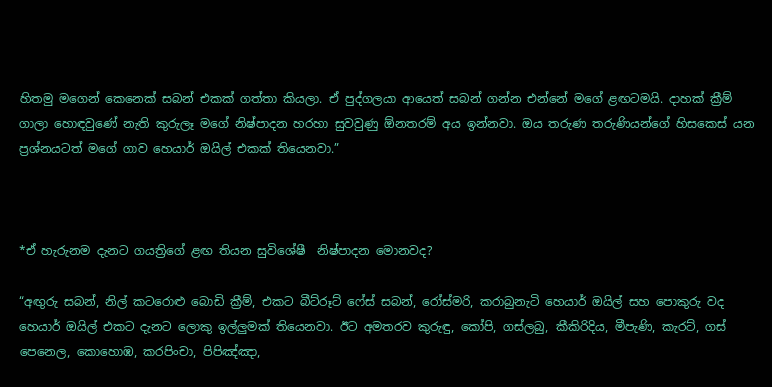හිතමු මගෙන් කෙනෙක් සබන් එකක් ගත්තා කියලා. ඒ පුද්ගලයා ආයෙත් සබන් ගන්න එන්නේ මගේ ළඟටමයි. දාහක් ක්‍රීම් ගාලා හොඳවුණේ නැති කුරුලෑ මගේ නිෂ්පාදන හරහා සුවවුණු ඕනතරම් අය ඉන්නවා. ඔය තරුණ තරුණියන්ගේ හිසකෙස් යන ප්‍රශ්නයටත් මගේ ගාව හෙයාර් ඔයිල් එකක් තියෙනවා.”



*ඒ හැරුනම දැනට ගයත්‍රිගේ ළඟ තියන සුවිශේෂී  නිෂ්පාදන මොනවද?

“අඟුරු සබන්, නිල් කටරොළු බොඩි ක්‍රීම්, එකට බීට්රූට් ෆේස් සබන්, රෝස්මරි, කරාබුනැටි හෙයාර් ඔයිල් සහ පොකුරු වද හෙයාර් ඔයිල් එකට දැනට ලොකු ඉල්ලුමක් තියෙනවා. ඊට අමතරව කුරුඳු, කෝපි, ගස්ලබු, කීකිරිදිය, මීපැණි, කැරට්, ගස් පෙනෙල, කොහොඹ, කරපිංචා, පිපිඤ්ඤා,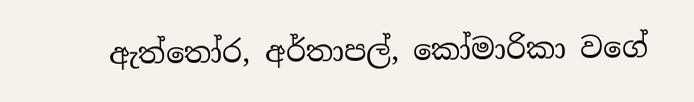ඇත්තෝර, අර්තාපල්, කෝමාරිකා වගේ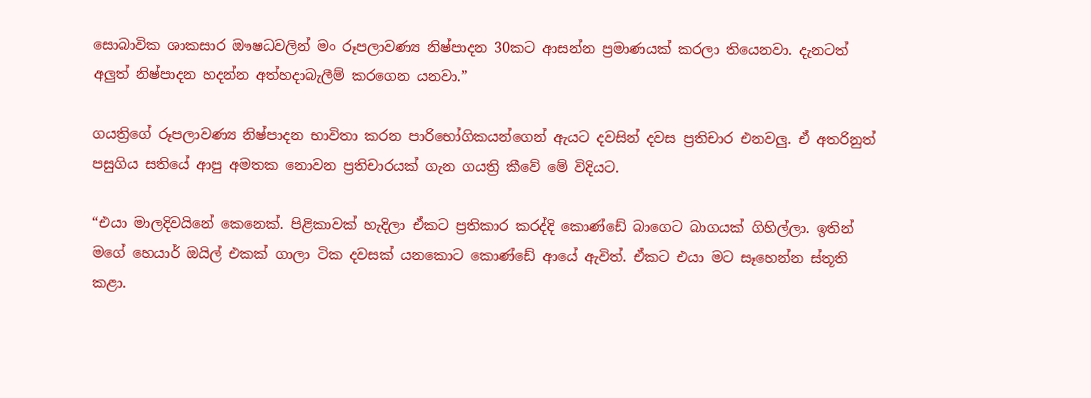සොබාවික ශාකසාර ඖෂධවලින් මං රූපලාවණ්‍ය නිෂ්පාදන 30කට ආසන්න ප්‍රමාණයක් කරලා තියෙනවා. දැනටත් අලුත් නිෂ්පාදන හදන්න අත්හදාබැලීම් කරගෙන යනවා.”

ගයත්‍රිගේ රූපලාවණ්‍ය නිෂ්පාදන භාවිතා කරන පාරිභෝගිකයන්ගෙන් ඇයට දවසින් දවස ප්‍රතිචාර එනවලු. ඒ අතරිනුත් පසුගිය සතියේ ආපු අමතක නොවන ප්‍රතිචාරයක් ගැන ගයත්‍රි කීවේ මේ විදියට.

“එයා මාලදිවයිනේ කෙනෙක්. පිළිකාවක් හැදිලා ඒකට ප්‍රතිකාර කරද්දි කොණ්ඩේ බාගෙට බාගයක් ගිහිල්ලා. ඉතින් මගේ හෙයාර් ඔයිල් එකක් ගාලා ටික දවසක් යනකොට කොණ්ඩේ ආයේ ඇවිත්. ඒකට එයා මට සෑහෙන්න ස්තූති කළා.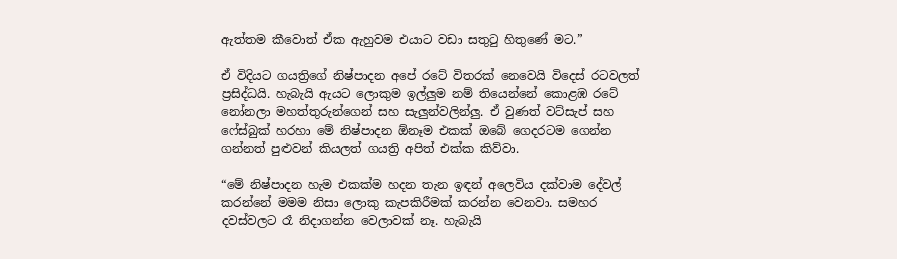ඇත්තම කීවොත් ඒක ඇහුවම එයාට වඩා සතුටු හිතුණේ මට.”

ඒ විදියට ගයත්‍රිගේ නිෂ්පාදන අපේ රටේ විතරක් නෙවෙයි විදෙස් රටවලත් ප්‍රසිද්ධයි. හැබැයි ඇයට ලොකුම ඉල්ලුම නම් තියෙන්නේ කොළඹ රටේ නෝනලා මහත්තුරුන්ගෙන් සහ සැලුන්වලින්ලු. ඒ වුණත් වට්සැප් සහ ෆේස්බුක් හරහා මේ නිෂ්පාදන ඕනෑම එකක් ඔබේ ගෙදරටම ගෙන්න ගන්නත් පුළුවන් කියලත් ගයත්‍රි අපිත් එක්ක කිව්වා.

“මේ නිෂ්පාදන හැම එකක්ම හදන තැන ඉඳන් අලෙවිය දක්වාම දේවල් කරන්නේ මමම නිසා ලොකු කැපකිරීමක් කරන්න වෙනවා. සමහර දවස්වලට රෑ නිදාගන්න වෙලාවක් නෑ. හැබැයි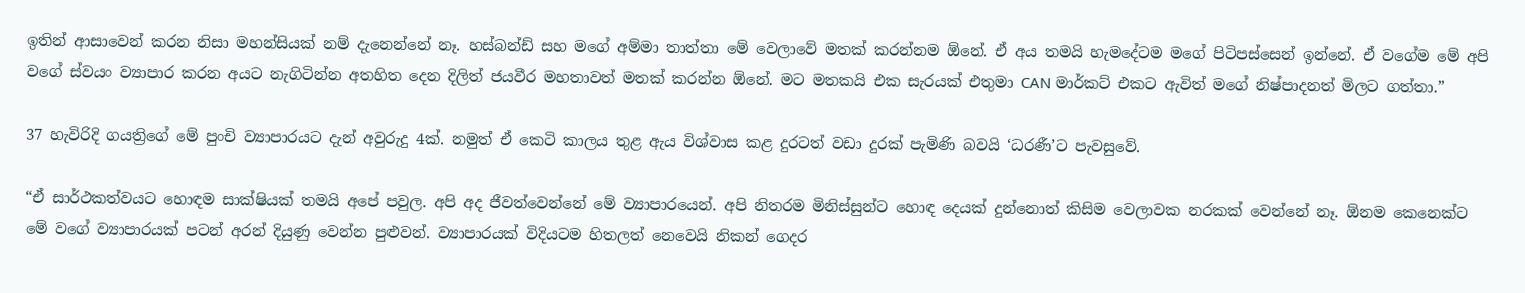ඉතින් ආසාවෙන් කරන නිසා මහන්සියක් නම් දැනෙන්නේ නෑ. හස්බන්ඩ් සහ මගේ අම්මා තාත්තා මේ වෙලාවේ මතක් කරන්නම ඕනේ. ඒ අය තමයි හැමදේටම මගේ පිටිපස්සෙන් ඉන්නේ. ඒ වගේම මේ අපි වගේ ස්වයං ව්‍යාපාර කරන අයට නැගිටින්න අතහිත දෙන දිලිත් ජයවීර මහතාවත් මතක් කරන්න ඕනේ. මට මතකයි එක සැරයක් එතුමා CAN මාර්කට් එකට ඇවිත් මගේ නිෂ්පාදනත් මිලට ගත්තා.”

37 හැවිරිදි ගයත්‍රිගේ මේ පුංචි ව්‍යාපාරයට දැන් අවුරුදු 4ක්. නමුත් ඒ කෙටි කාලය තුළ ඇය විශ්වාස කළ දුරටත් වඩා දුරක් පැමිණි බවයි ‘ධරණී’ට පැවසුවේ.

“ඒ සාර්ථකත්වයට හොඳම සාක්ෂියක් තමයි අපේ පවුල. අපි අද ජීවත්වෙන්නේ මේ ව්‍යාපාරයෙන්. අපි නිතරම මිනිස්සුන්ට හොඳ දෙයක් දුන්නොත් කිසිම වෙලාවක නරකක් වෙන්නේ නෑ. ඕනම කෙනෙක්ට මේ වගේ ව්‍යාපාරයක් පටන් අරන් දියුණු වෙන්න පුළුවන්. ව්‍යාපාරයක් විදියටම හිතලත් නෙවෙයි නිකන් ගෙදර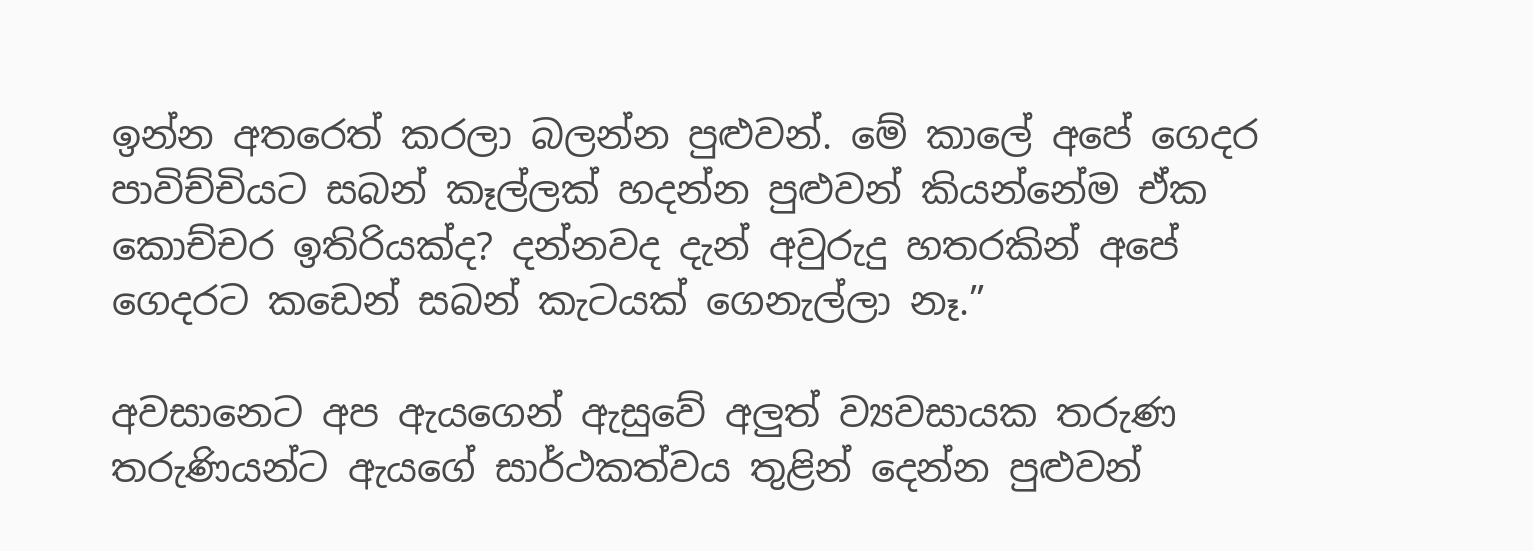ඉන්න අතරෙත් කරලා බලන්න පුළුවන්. මේ කාලේ අපේ ගෙදර පාවිච්චියට සබන් කෑල්ලක් හදන්න පුළුවන් කියන්නේම ඒක කොච්චර ඉතිරියක්ද? දන්නවද දැන් අවුරුදු හතරකින් අපේ ගෙදරට කඩෙන් සබන් කැටයක් ගෙනැල්ලා නෑ.”

අවසානෙට අප ඇයගෙන් ඇසුවේ අලුත් ව්‍යවසායක තරුණ තරුණියන්ට ඇයගේ සාර්ථකත්වය තුළින් දෙන්න පුළුවන්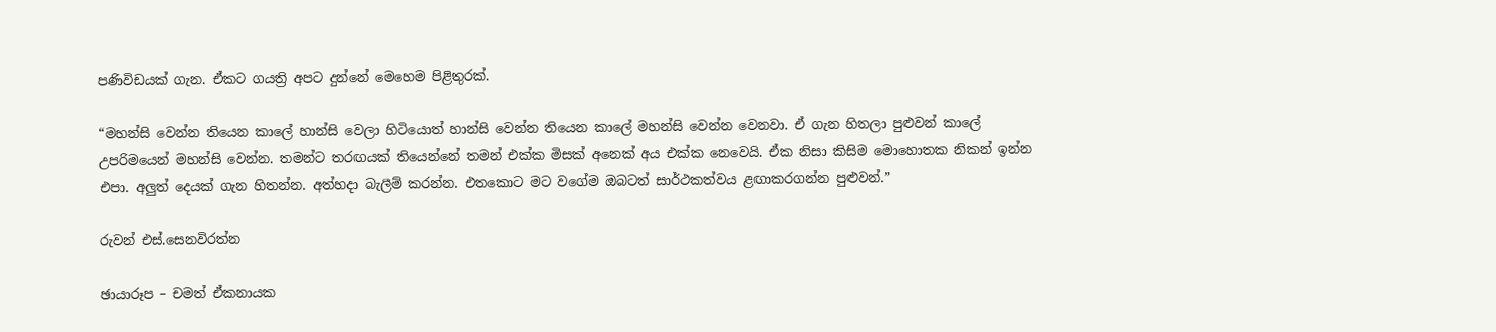පණිවිඩයක් ගැන. ඒකට ගයත්‍රි අපට දුන්නේ මෙහෙම පිළිතුරක්.

“මහන්සි වෙන්න තියෙන කාලේ හාන්සි වෙලා හිටියොත් හාන්සි වෙන්න තියෙන කාලේ මහන්සි වෙන්න වෙනවා. ඒ ගැන හිතලා පුළුවන් කාලේ උපරිමයෙන් මහන්සි වෙන්න. තමන්ට තරඟයක් තියෙන්නේ තමන් එක්ක මිසක් අනෙක් අය එක්ක නෙවෙයි. ඒක නිසා කිසිම මොහොතක නිකන් ඉන්න එපා. අලුත් දෙයක් ගැන හිතන්න. අත්හදා බැලීම් කරන්න. එතකොට මට වගේම ඔබටත් සාර්ථකත්වය ළඟාකරගන්න පුළුවන්.”

රුවන් එස්.සෙනවිරත්න

ඡායාරූප – චමත් ඒකනායක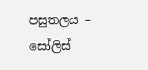පසුතලය – සෝලිස්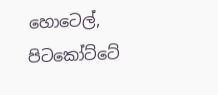හොටෙල්, පිටකෝට්ටේ